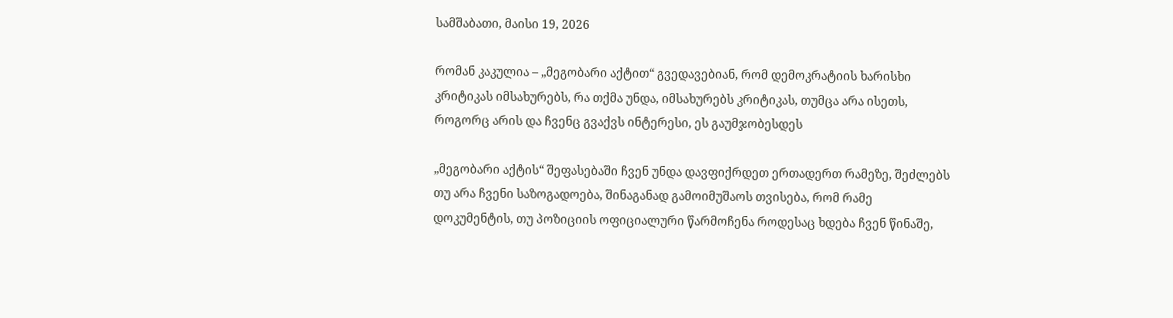სამშაბათი, მაისი 19, 2026

რომან კაკულია – „მეგობარი აქტით“ გვედავებიან, რომ დემოკრატიის ხარისხი კრიტიკას იმსახურებს, რა თქმა უნდა, იმსახურებს კრიტიკას, თუმცა არა ისეთს, როგორც არის და ჩვენც გვაქვს ინტერესი, ეს გაუმჯობესდეს

„მეგობარი აქტის“ შეფასებაში ჩვენ უნდა დავფიქრდეთ ერთადერთ რამეზე, შეძლებს თუ არა ჩვენი საზოგადოება, შინაგანად გამოიმუშაოს თვისება, რომ რამე დოკუმენტის, თუ პოზიციის ოფიციალური წარმოჩენა როდესაც ხდება ჩვენ წინაშე,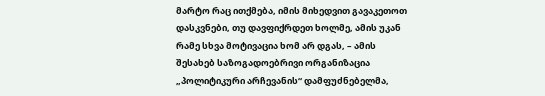მარტო რაც ითქმება, იმის მიხედვით გავაკეთოთ დასკვნები, თუ დავფიქრდეთ ხოლმე, ამის უკან რამე სხვა მოტივაცია ხომ არ დგას, – ამის შესახებ საზოგადოებრივი ორგანიზაცია „პოლიტიკური არჩევანის“ დამფუძნებელმა,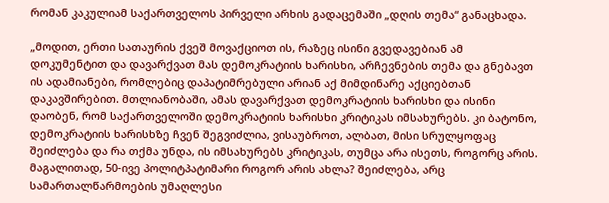რომან კაკულიამ საქართველოს პირველი არხის გადაცემაში „დღის თემა“ განაცხადა.

„მოდით, ერთი სათაურის ქვეშ მოვაქციოთ ის, რაზეც ისინი გვედავებიან ამ დოკუმენტით და დავარქვათ მას დემოკრატიის ხარისხი, არჩევნების თემა და გნებავთ ის ადამიანები, რომლებიც დაპატიმრებული არიან აქ მიმდინარე აქციებთან დაკავშირებით. მთლიანობაში, ამას დავარქვათ დემოკრატიის ხარისხი და ისინი დაობენ, რომ საქართველოში დემოკრატიის ხარისხი კრიტიკას იმსახურებს. კი ბატონო, დემოკრატიის ხარისხზე ჩვენ შეგვიძლია, ვისაუბროთ, ალბათ, მისი სრულყოფაც შეიძლება და რა თქმა უნდა, ის იმსახურებს კრიტიკას, თუმცა არა ისეთს, როგორც არის. მაგალითად, 50-ივე პოლიტპატიმარი როგორ არის ახლა? შეიძლება, არც სამართალწარმოების უმაღლესი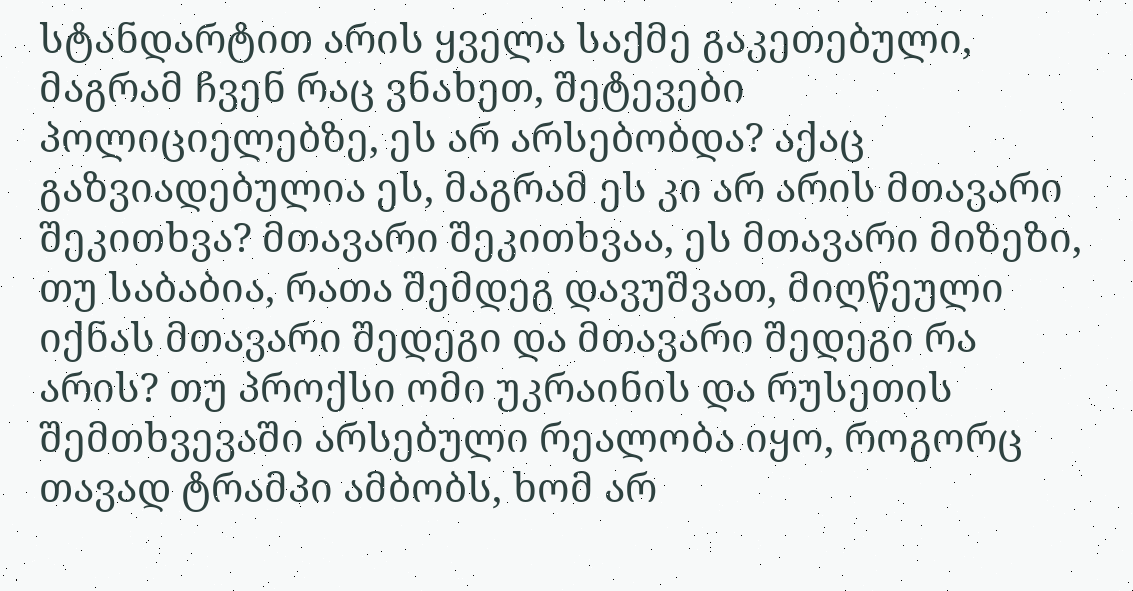სტანდარტით არის ყველა საქმე გაკეთებული, მაგრამ ჩვენ რაც ვნახეთ, შეტევები პოლიციელებზე, ეს არ არსებობდა? აქაც გაზვიადებულია ეს, მაგრამ ეს კი არ არის მთავარი შეკითხვა? მთავარი შეკითხვაა, ეს მთავარი მიზეზი, თუ საბაბია, რათა შემდეგ დავუშვათ, მიღწეული იქნას მთავარი შედეგი და მთავარი შედეგი რა არის? თუ პროქსი ომი უკრაინის და რუსეთის შემთხვევაში არსებული რეალობა იყო, როგორც თავად ტრამპი ამბობს, ხომ არ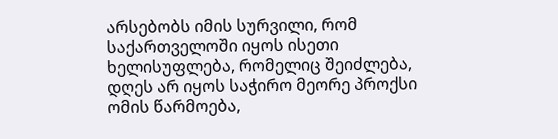არსებობს იმის სურვილი, რომ საქართველოში იყოს ისეთი ხელისუფლება, რომელიც შეიძლება, დღეს არ იყოს საჭირო მეორე პროქსი ომის წარმოება,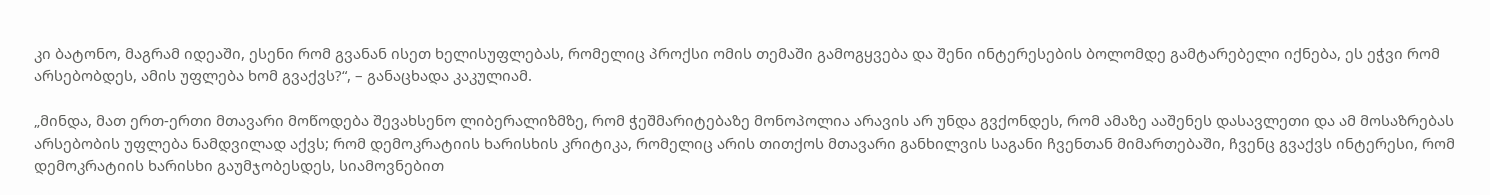კი ბატონო, მაგრამ იდეაში, ესენი რომ გვანან ისეთ ხელისუფლებას, რომელიც პროქსი ომის თემაში გამოგყვება და შენი ინტერესების ბოლომდე გამტარებელი იქნება, ეს ეჭვი რომ არსებობდეს, ამის უფლება ხომ გვაქვს?“, – განაცხადა კაკულიამ.

„მინდა, მათ ერთ-ერთი მთავარი მოწოდება შევახსენო ლიბერალიზმზე, რომ ჭეშმარიტებაზე მონოპოლია არავის არ უნდა გვქონდეს, რომ ამაზე ააშენეს დასავლეთი და ამ მოსაზრებას არსებობის უფლება ნამდვილად აქვს; რომ დემოკრატიის ხარისხის კრიტიკა, რომელიც არის თითქოს მთავარი განხილვის საგანი ჩვენთან მიმართებაში, ჩვენც გვაქვს ინტერესი, რომ დემოკრატიის ხარისხი გაუმჯობესდეს, სიამოვნებით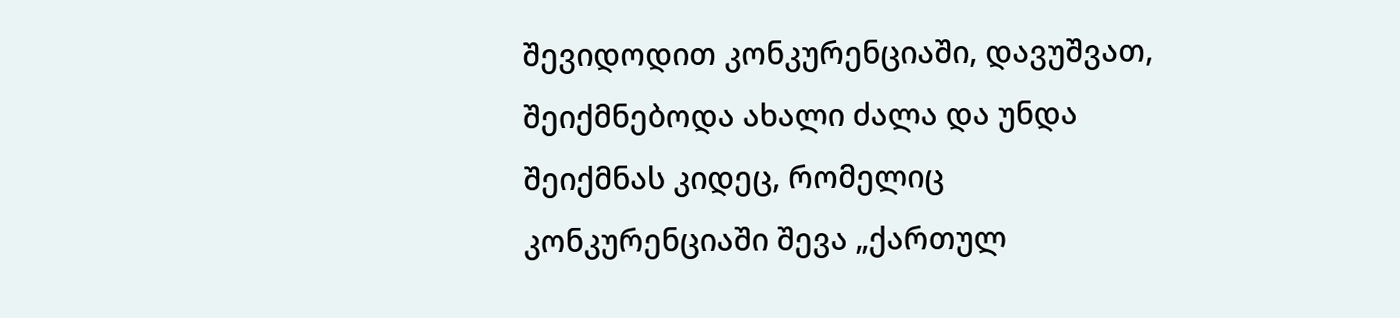შევიდოდით კონკურენციაში, დავუშვათ, შეიქმნებოდა ახალი ძალა და უნდა შეიქმნას კიდეც, რომელიც კონკურენციაში შევა „ქართულ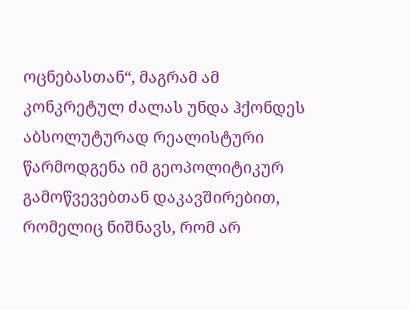ოცნებასთან“, მაგრამ ამ კონკრეტულ ძალას უნდა ჰქონდეს აბსოლუტურად რეალისტური წარმოდგენა იმ გეოპოლიტიკურ გამოწვევებთან დაკავშირებით, რომელიც ნიშნავს, რომ არ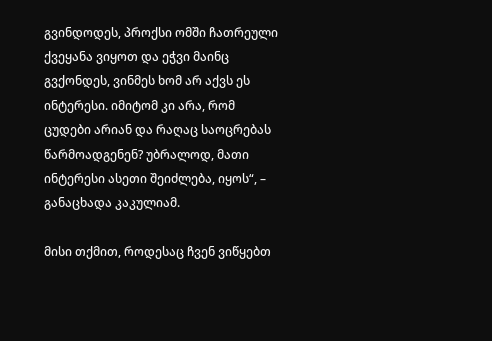გვინდოდეს, პროქსი ომში ჩათრეული ქვეყანა ვიყოთ და ეჭვი მაინც გვქონდეს, ვინმეს ხომ არ აქვს ეს ინტერესი. იმიტომ კი არა, რომ ცუდები არიან და რაღაც საოცრებას წარმოადგენენ? უბრალოდ, მათი ინტერესი ასეთი შეიძლება, იყოს“, – განაცხადა კაკულიამ.

მისი თქმით, როდესაც ჩვენ ვიწყებთ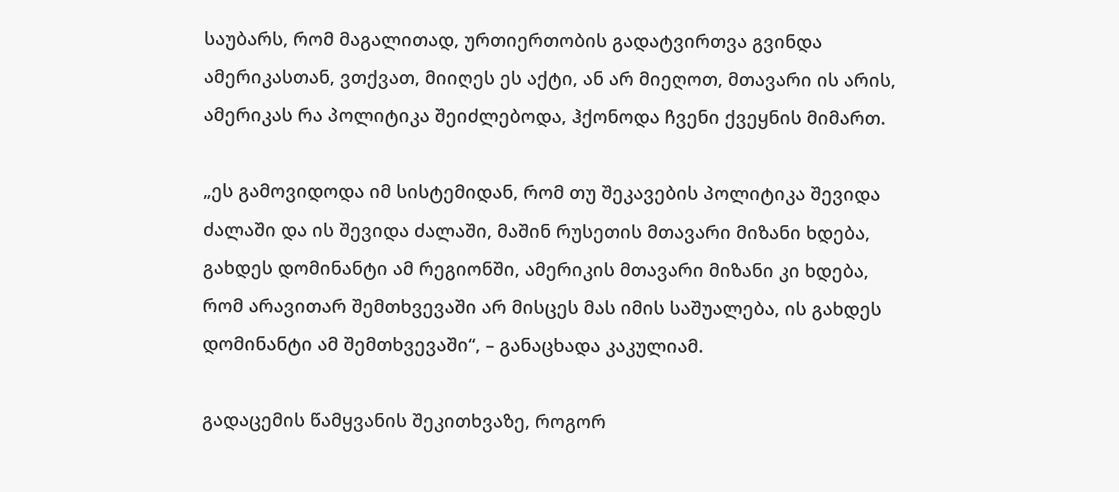საუბარს, რომ მაგალითად, ურთიერთობის გადატვირთვა გვინდა ამერიკასთან, ვთქვათ, მიიღეს ეს აქტი, ან არ მიეღოთ, მთავარი ის არის, ამერიკას რა პოლიტიკა შეიძლებოდა, ჰქონოდა ჩვენი ქვეყნის მიმართ.

„ეს გამოვიდოდა იმ სისტემიდან, რომ თუ შეკავების პოლიტიკა შევიდა ძალაში და ის შევიდა ძალაში, მაშინ რუსეთის მთავარი მიზანი ხდება, გახდეს დომინანტი ამ რეგიონში, ამერიკის მთავარი მიზანი კი ხდება, რომ არავითარ შემთხვევაში არ მისცეს მას იმის საშუალება, ის გახდეს დომინანტი ამ შემთხვევაში“, – განაცხადა კაკულიამ.

გადაცემის წამყვანის შეკითხვაზე, როგორ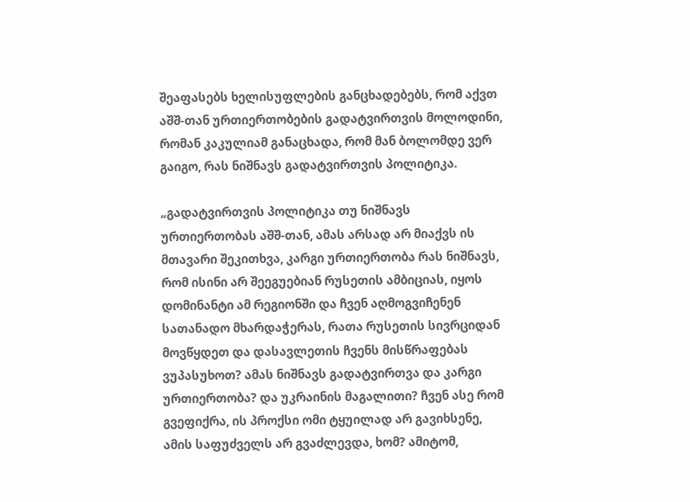შეაფასებს ხელისუფლების განცხადებებს, რომ აქვთ აშშ-თან ურთიერთობების გადატვირთვის მოლოდინი, რომან კაკულიამ განაცხადა, რომ მან ბოლომდე ვერ გაიგო, რას ნიშნავს გადატვირთვის პოლიტიკა.

„გადატვირთვის პოლიტიკა თუ ნიშნავს ურთიერთობას აშშ-თან, ამას არსად არ მიაქვს ის მთავარი შეკითხვა, კარგი ურთიერთობა რას ნიშნავს, რომ ისინი არ შეეგუებიან რუსეთის ამბიციას, იყოს დომინანტი ამ რეგიონში და ჩვენ აღმოგვიჩენენ სათანადო მხარდაჭერას, რათა რუსეთის სივრციდან მოვწყდეთ და დასავლეთის ჩვენს მისწრაფებას ვუპასუხოთ? ამას ნიშნავს გადატვირთვა და კარგი ურთიერთობა? და უკრაინის მაგალითი? ჩვენ ასე რომ გვეფიქრა, ის პროქსი ომი ტყუილად არ გავიხსენე, ამის საფუძველს არ გვაძლევდა, ხომ? ამიტომ,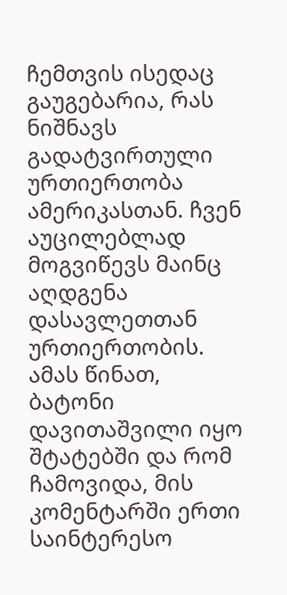ჩემთვის ისედაც გაუგებარია, რას ნიშნავს გადატვირთული ურთიერთობა ამერიკასთან. ჩვენ აუცილებლად მოგვიწევს მაინც აღდგენა დასავლეთთან ურთიერთობის. ამას წინათ, ბატონი დავითაშვილი იყო შტატებში და რომ ჩამოვიდა, მის კომენტარში ერთი საინტერესო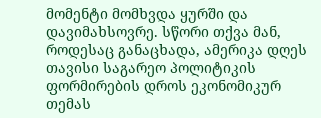მომენტი მომხვდა ყურში და დავიმახსოვრე. სწორი თქვა მან, როდესაც განაცხადა, ამერიკა დღეს თავისი საგარეო პოლიტიკის ფორმირების დროს ეკონომიკურ თემას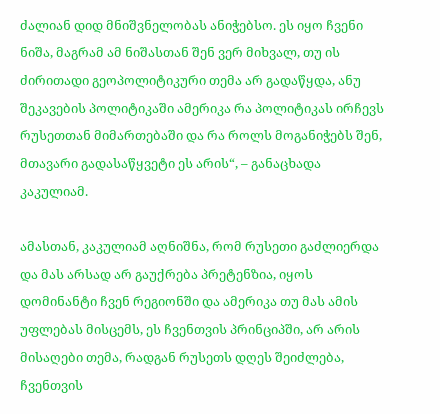ძალიან დიდ მნიშვნელობას ანიჭებსო. ეს იყო ჩვენი ნიშა, მაგრამ ამ ნიშასთან შენ ვერ მიხვალ, თუ ის ძირითადი გეოპოლიტიკური თემა არ გადაწყდა, ანუ შეკავების პოლიტიკაში ამერიკა რა პოლიტიკას ირჩევს რუსეთთან მიმართებაში და რა როლს მოგანიჭებს შენ, მთავარი გადასაწყვეტი ეს არის“, – განაცხადა კაკულიამ.

ამასთან, კაკულიამ აღნიშნა, რომ რუსეთი გაძლიერდა და მას არსად არ გაუქრება პრეტენზია, იყოს დომინანტი ჩვენ რეგიონში და ამერიკა თუ მას ამის უფლებას მისცემს, ეს ჩვენთვის პრინციპში, არ არის მისაღები თემა, რადგან რუსეთს დღეს შეიძლება, ჩვენთვის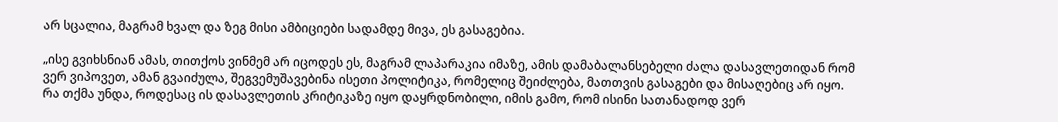არ სცალია, მაგრამ ხვალ და ზეგ მისი ამბიციები სადამდე მივა, ეს გასაგებია.

„ისე გვიხსნიან ამას, თითქოს ვინმემ არ იცოდეს ეს, მაგრამ ლაპარაკია იმაზე, ამის დამაბალანსებელი ძალა დასავლეთიდან რომ ვერ ვიპოვეთ, ამან გვაიძულა, შეგვემუშავებინა ისეთი პოლიტიკა, რომელიც შეიძლება, მათთვის გასაგები და მისაღებიც არ იყო. რა თქმა უნდა, როდესაც ის დასავლეთის კრიტიკაზე იყო დაყრდნობილი, იმის გამო, რომ ისინი სათანადოდ ვერ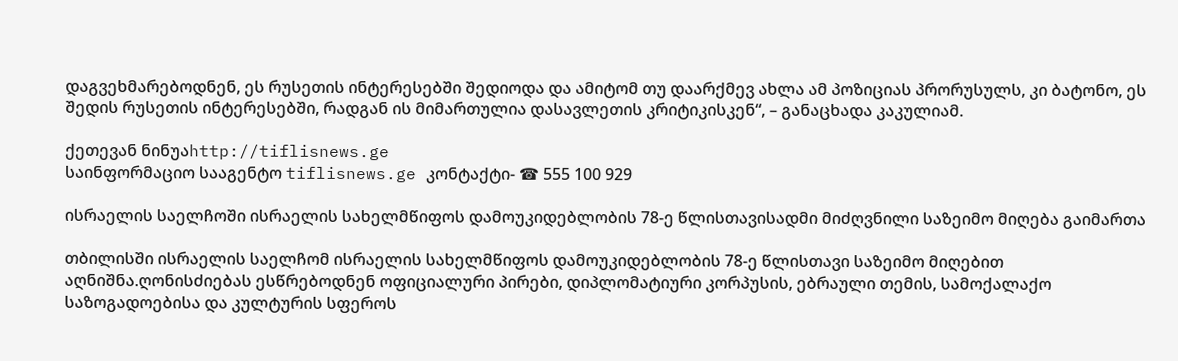დაგვეხმარებოდნენ, ეს რუსეთის ინტერესებში შედიოდა და ამიტომ თუ დაარქმევ ახლა ამ პოზიციას პრორუსულს, კი ბატონო, ეს შედის რუსეთის ინტერესებში, რადგან ის მიმართულია დასავლეთის კრიტიკისკენ“, – განაცხადა კაკულიამ.

ქეთევან ნინუაhttp://tiflisnews.ge
საინფორმაციო სააგენტო tiflisnews.ge კონტაქტი- ☎ 555 100 929

ისრაელის საელჩოში ისრაელის სახელმწიფოს დამოუკიდებლობის 78-ე წლისთავისადმი მიძღვნილი საზეიმო მიღება გაიმართა

თბილისში ისრაელის საელჩომ ისრაელის სახელმწიფოს დამოუკიდებლობის 78-ე წლისთავი საზეიმო მიღებით აღნიშნა.ღონისძიებას ესწრებოდნენ ოფიციალური პირები, დიპლომატიური კორპუსის, ებრაული თემის, სამოქალაქო საზოგადოებისა და კულტურის სფეროს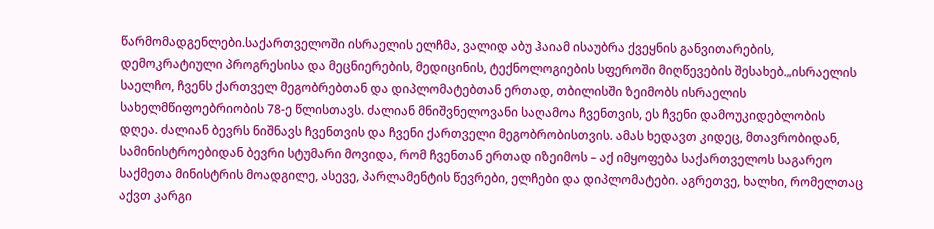წარმომადგენლები.საქართველოში ისრაელის ელჩმა, ვალიდ აბუ ჰაიამ ისაუბრა ქვეყნის განვითარების, დემოკრატიული პროგრესისა და მეცნიერების, მედიცინის, ტექნოლოგიების სფეროში მიღწევების შესახებ.„ისრაელის საელჩო, ჩვენს ქართველ მეგობრებთან და დიპლომატებთან ერთად, თბილისში ზეიმობს ისრაელის სახელმწიფოებრიობის 78-ე წლისთავს. ძალიან მნიშვნელოვანი საღამოა ჩვენთვის, ეს ჩვენი დამოუკიდებლობის დღეა. ძალიან ბევრს ნიშნავს ჩვენთვის და ჩვენი ქართველი მეგობრობისთვის. ამას ხედავთ კიდეც, მთავრობიდან, სამინისტროებიდან ბევრი სტუმარი მოვიდა, რომ ჩვენთან ერთად იზეიმოს – აქ იმყოფება საქართველოს საგარეო საქმეთა მინისტრის მოადგილე, ასევე, პარლამენტის წევრები, ელჩები და დიპლომატები. აგრეთვე, ხალხი, რომელთაც აქვთ კარგი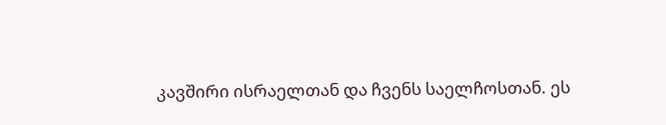კავშირი ისრაელთან და ჩვენს საელჩოსთან. ეს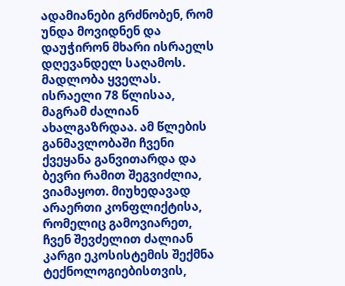ადამიანები გრძნობენ, რომ უნდა მოვიდნენ და დაუჭირონ მხარი ისრაელს დღევანდელ საღამოს. მადლობა ყველას. ისრაელი 78 წლისაა, მაგრამ ძალიან ახალგაზრდაა. ამ წლების განმავლობაში ჩვენი ქვეყანა განვითარდა და ბევრი რამით შეგვიძლია, ვიამაყოთ. მიუხედავად არაერთი კონფლიქტისა, რომელიც გამოვიარეთ, ჩვენ შევძელით ძალიან კარგი ეკოსისტემის შექმნა ტექნოლოგიებისთვის,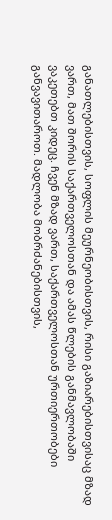განათლებისთვის, სოფლის მეურნეობისთვის, რისი გაზიარებისთვისაც მზად ვართ, მათ შორის საქართველოსთან და ამას წლების განმავლობაში ვაკეთებთ კიდეც. ჩვენ მზად ვართ, საქართველოსთან ურთიერთობები განვავითაროთ. მადლობა მობრძანებისთვის,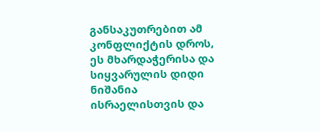განსაკუთრებით ამ კონფლიქტის დროს, ეს მხარდაჭერისა და სიყვარულის დიდი ნიშანია ისრაელისთვის და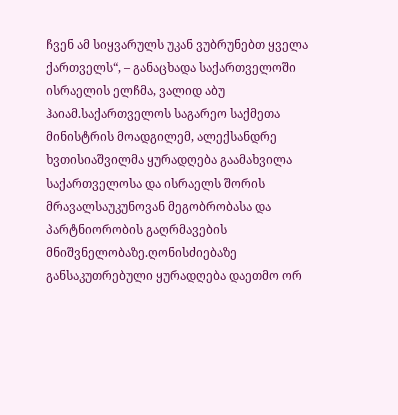ჩვენ ამ სიყვარულს უკან ვუბრუნებთ ყველა ქართველს“, – განაცხადა საქართველოში ისრაელის ელჩმა, ვალიდ აბუ ჰაიამ.საქართველოს საგარეო საქმეთა მინისტრის მოადგილემ, ალექსანდრე ხვთისიაშვილმა ყურადღება გაამახვილა საქართველოსა და ისრაელს შორის მრავალსაუკუნოვან მეგობრობასა და პარტნიორობის გაღრმავების მნიშვნელობაზე.ღონისძიებაზე განსაკუთრებული ყურადღება დაეთმო ორ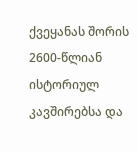ქვეყანას შორის 2600-წლიან ისტორიულ კავშირებსა და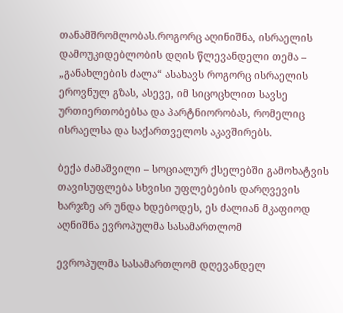თანამშრომლობას.როგორც აღინიშნა, ისრაელის დამოუკიდებლობის დღის წლევანდელი თემა – „განახლების ძალა“ ასახავს როგორც ისრაელის ეროვნულ გზას, ასევე, იმ სიცოცხლით სავსე ურთიერთობებსა და პარტნიორობას, რომელიც ისრაელსა და საქართველოს აკავშირებს.

ბექა ძამაშვილი – სოციალურ ქსელებში გამოხატვის თავისუფლება სხვისი უფლებების დარღვევის ხარჯზე არ უნდა ხდებოდეს, ეს ძალიან მკაფიოდ აღნიშნა ევროპულმა სასამართლომ

ევროპულმა სასამართლომ დღევანდელ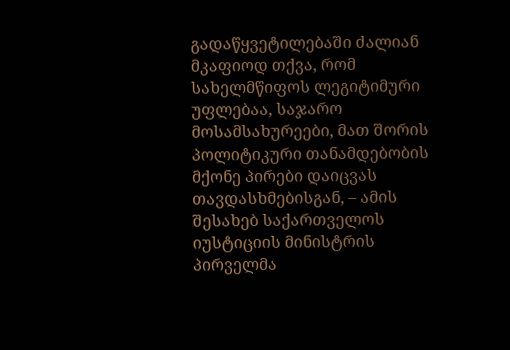გადაწყვეტილებაში ძალიან მკაფიოდ თქვა, რომ სახელმწიფოს ლეგიტიმური უფლებაა, საჯარო მოსამსახურეები, მათ შორის პოლიტიკური თანამდებობის მქონე პირები დაიცვას თავდასხმებისგან, – ამის შესახებ საქართველოს იუსტიციის მინისტრის პირველმა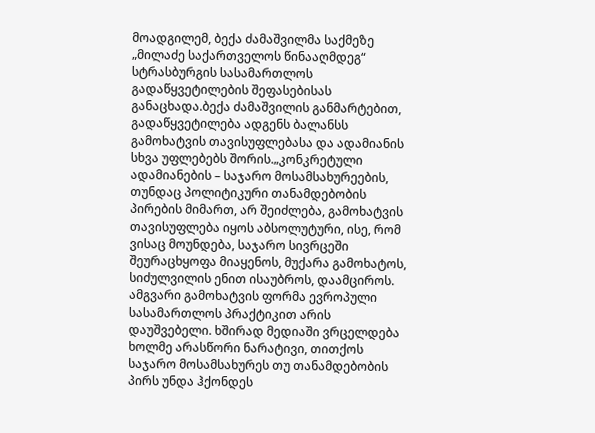მოადგილემ, ბექა ძამაშვილმა საქმეზე „მილაძე საქართველოს წინააღმდეგ“ სტრასბურგის სასამართლოს გადაწყვეტილების შეფასებისას განაცხადა.ბექა ძამაშვილის განმარტებით, გადაწყვეტილება ადგენს ბალანსს გამოხატვის თავისუფლებასა და ადამიანის სხვა უფლებებს შორის.„კონკრეტული ადამიანების – საჯარო მოსამსახურეების, თუნდაც პოლიტიკური თანამდებობის პირების მიმართ, არ შეიძლება, გამოხატვის თავისუფლება იყოს აბსოლუტური, ისე, რომ ვისაც მოუნდება, საჯარო სივრცეში შეურაცხყოფა მიაყენოს, მუქარა გამოხატოს, სიძულვილის ენით ისაუბროს, დაამციროს. ამგვარი გამოხატვის ფორმა ევროპული სასამართლოს პრაქტიკით არის დაუშვებელი. ხშირად მედიაში ვრცელდება ხოლმე არასწორი ნარატივი, თითქოს საჯარო მოსამსახურეს თუ თანამდებობის პირს უნდა ჰქონდეს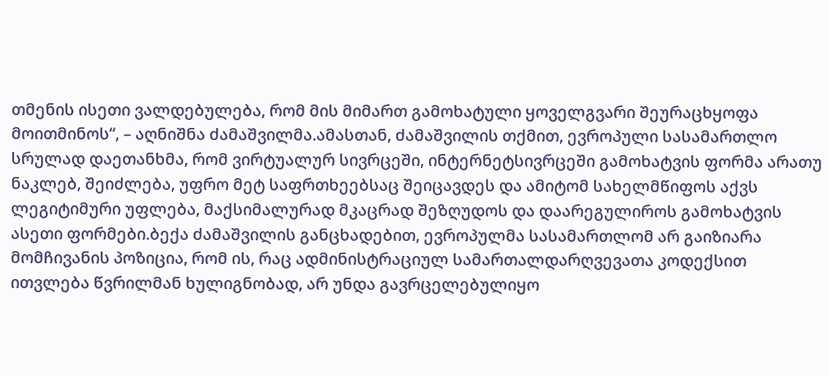თმენის ისეთი ვალდებულება, რომ მის მიმართ გამოხატული ყოველგვარი შეურაცხყოფა მოითმინოს“, – აღნიშნა ძამაშვილმა.ამასთან, ძამაშვილის თქმით, ევროპული სასამართლო სრულად დაეთანხმა, რომ ვირტუალურ სივრცეში, ინტერნეტსივრცეში გამოხატვის ფორმა არათუ ნაკლებ, შეიძლება, უფრო მეტ საფრთხეებსაც შეიცავდეს და ამიტომ სახელმწიფოს აქვს ლეგიტიმური უფლება, მაქსიმალურად მკაცრად შეზღუდოს და დაარეგულიროს გამოხატვის ასეთი ფორმები.ბექა ძამაშვილის განცხადებით, ევროპულმა სასამართლომ არ გაიზიარა მომჩივანის პოზიცია, რომ ის, რაც ადმინისტრაციულ სამართალდარღვევათა კოდექსით ითვლება წვრილმან ხულიგნობად, არ უნდა გავრცელებულიყო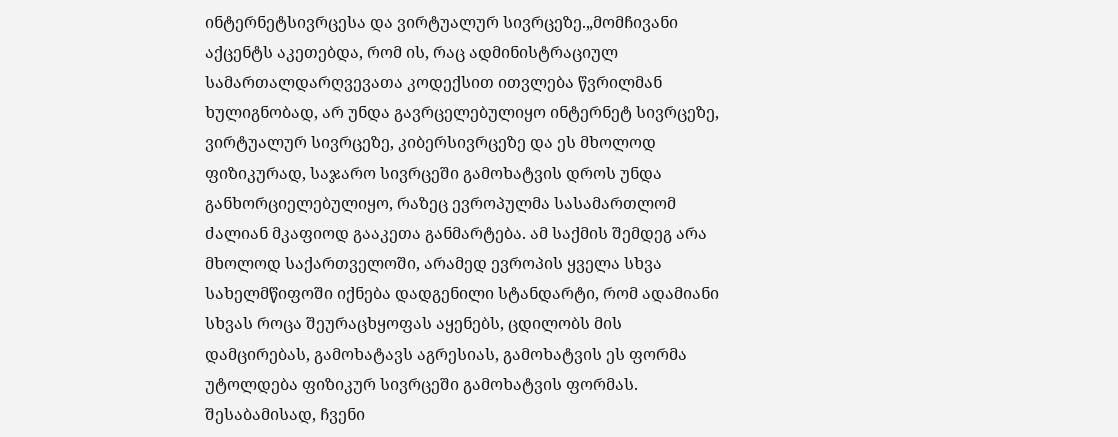ინტერნეტსივრცესა და ვირტუალურ სივრცეზე.„მომჩივანი აქცენტს აკეთებდა, რომ ის, რაც ადმინისტრაციულ სამართალდარღვევათა კოდექსით ითვლება წვრილმან ხულიგნობად, არ უნდა გავრცელებულიყო ინტერნეტ სივრცეზე, ვირტუალურ სივრცეზე, კიბერსივრცეზე და ეს მხოლოდ ფიზიკურად, საჯარო სივრცეში გამოხატვის დროს უნდა განხორციელებულიყო, რაზეც ევროპულმა სასამართლომ ძალიან მკაფიოდ გააკეთა განმარტება. ამ საქმის შემდეგ არა მხოლოდ საქართველოში, არამედ ევროპის ყველა სხვა სახელმწიფოში იქნება დადგენილი სტანდარტი, რომ ადამიანი სხვას როცა შეურაცხყოფას აყენებს, ცდილობს მის დამცირებას, გამოხატავს აგრესიას, გამოხატვის ეს ფორმა უტოლდება ფიზიკურ სივრცეში გამოხატვის ფორმას. შესაბამისად, ჩვენი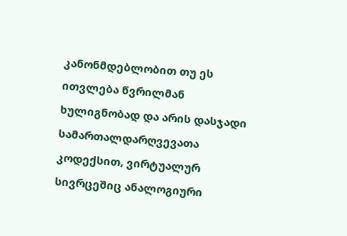კანონმდებლობით თუ ეს ითვლება წვრილმან ხულიგნობად და არის დასჯადი სამართალდარღვევათა კოდექსით, ვირტუალურ სივრცეშიც ანალოგიური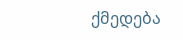ქმედება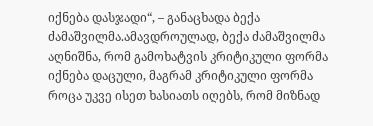იქნება დასჯადი“, – განაცხადა ბექა ძამაშვილმა.ამავდროულად, ბექა ძამაშვილმა აღნიშნა, რომ გამოხატვის კრიტიკული ფორმა იქნება დაცული, მაგრამ კრიტიკული ფორმა როცა უკვე ისეთ ხასიათს იღებს, რომ მიზნად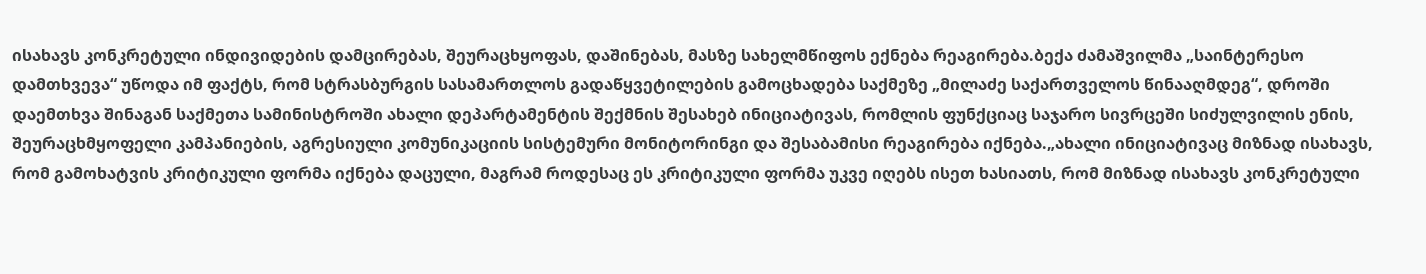ისახავს კონკრეტული ინდივიდების დამცირებას, შეურაცხყოფას, დაშინებას, მასზე სახელმწიფოს ექნება რეაგირება.ბექა ძამაშვილმა „საინტერესო დამთხვევა“ უწოდა იმ ფაქტს, რომ სტრასბურგის სასამართლოს გადაწყვეტილების გამოცხადება საქმეზე „მილაძე საქართველოს წინააღმდეგ“, დროში დაემთხვა შინაგან საქმეთა სამინისტროში ახალი დეპარტამენტის შექმნის შესახებ ინიციატივას, რომლის ფუნქციაც საჯარო სივრცეში სიძულვილის ენის, შეურაცხმყოფელი კამპანიების, აგრესიული კომუნიკაციის სისტემური მონიტორინგი და შესაბამისი რეაგირება იქნება.„ახალი ინიციატივაც მიზნად ისახავს, რომ გამოხატვის კრიტიკული ფორმა იქნება დაცული, მაგრამ როდესაც ეს კრიტიკული ფორმა უკვე იღებს ისეთ ხასიათს, რომ მიზნად ისახავს კონკრეტული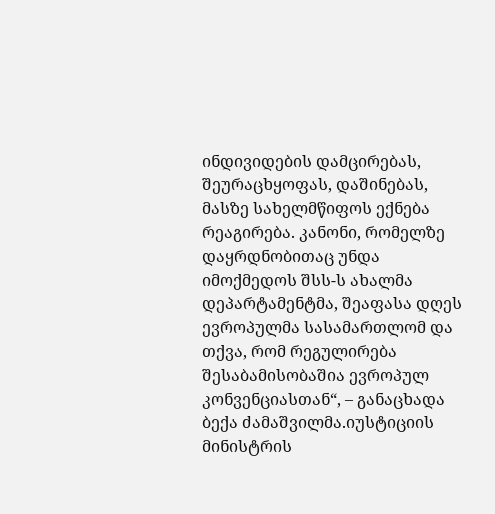ინდივიდების დამცირებას, შეურაცხყოფას, დაშინებას, მასზე სახელმწიფოს ექნება რეაგირება. კანონი, რომელზე დაყრდნობითაც უნდა იმოქმედოს შსს-ს ახალმა დეპარტამენტმა, შეაფასა დღეს ევროპულმა სასამართლომ და თქვა, რომ რეგულირება შესაბამისობაშია ევროპულ კონვენციასთან“, – განაცხადა ბექა ძამაშვილმა.იუსტიციის მინისტრის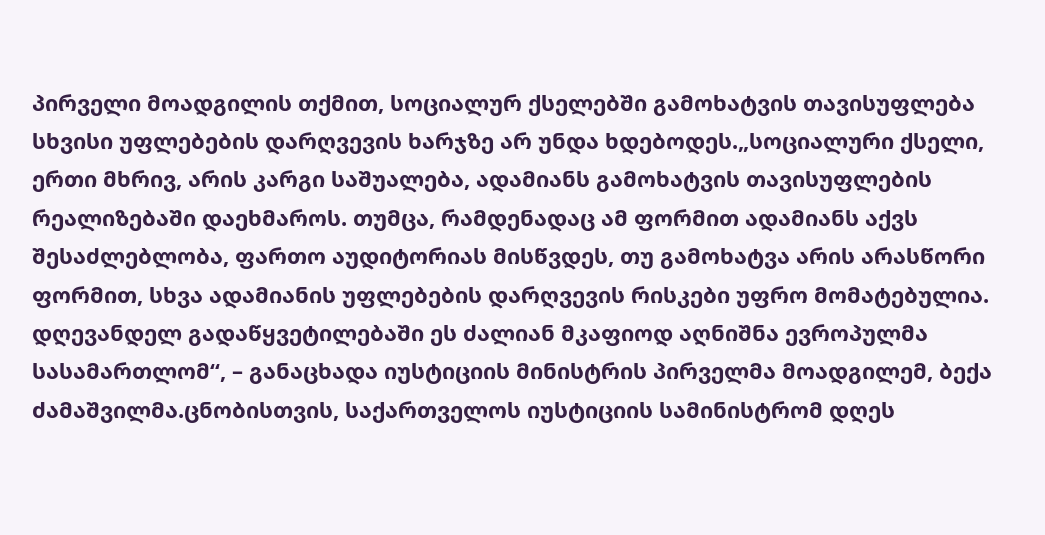პირველი მოადგილის თქმით, სოციალურ ქსელებში გამოხატვის თავისუფლება სხვისი უფლებების დარღვევის ხარჯზე არ უნდა ხდებოდეს.„სოციალური ქსელი, ერთი მხრივ, არის კარგი საშუალება, ადამიანს გამოხატვის თავისუფლების რეალიზებაში დაეხმაროს. თუმცა, რამდენადაც ამ ფორმით ადამიანს აქვს შესაძლებლობა, ფართო აუდიტორიას მისწვდეს, თუ გამოხატვა არის არასწორი ფორმით, სხვა ადამიანის უფლებების დარღვევის რისკები უფრო მომატებულია. დღევანდელ გადაწყვეტილებაში ეს ძალიან მკაფიოდ აღნიშნა ევროპულმა სასამართლომ“, – განაცხადა იუსტიციის მინისტრის პირველმა მოადგილემ, ბექა ძამაშვილმა.ცნობისთვის, საქართველოს იუსტიციის სამინისტრომ დღეს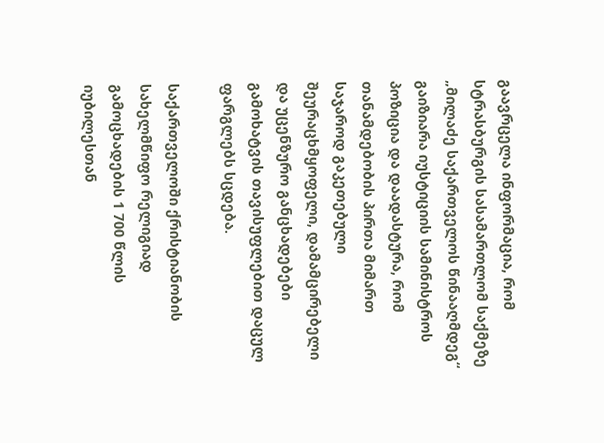გაავრცელა ინფორმაცია, რომ სტრასბურგის სასამართლომ საქმეზე „მილაძე საქართველოს წინააღმდეგ“ გაიზიარა იუსტიციის სამინისტროს პოზიცია და დაადასტურა, რომ თანამდებობის პირთა მიმართ საჯაროდ გაკეთებული შეურაცხმყოფელი, დამამცირებელი და უცენზურო განცხადებები გამოხატვის თავისუფლებით დაცულ ფარგლებს სცდება.

საქართველოში ქრისტიანობის სახელმწიფო რელიგიად გამოცხადების 1 700 წლის იუბილესთან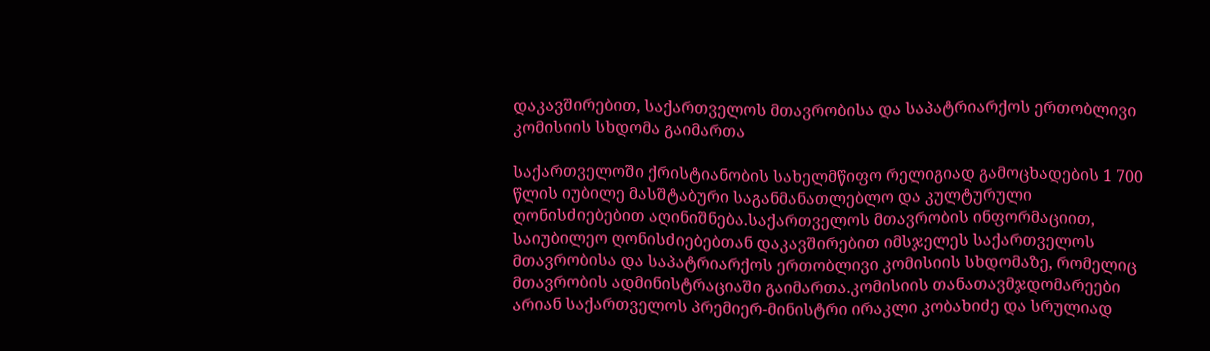დაკავშირებით, საქართველოს მთავრობისა და საპატრიარქოს ერთობლივი კომისიის სხდომა გაიმართა

საქართველოში ქრისტიანობის სახელმწიფო რელიგიად გამოცხადების 1 700 წლის იუბილე მასშტაბური საგანმანათლებლო და კულტურული ღონისძიებებით აღინიშნება.საქართველოს მთავრობის ინფორმაციით, საიუბილეო ღონისძიებებთან დაკავშირებით იმსჯელეს საქართველოს მთავრობისა და საპატრიარქოს ერთობლივი კომისიის სხდომაზე, რომელიც მთავრობის ადმინისტრაციაში გაიმართა.კომისიის თანათავმჯდომარეები არიან საქართველოს პრემიერ-მინისტრი ირაკლი კობახიძე და სრულიად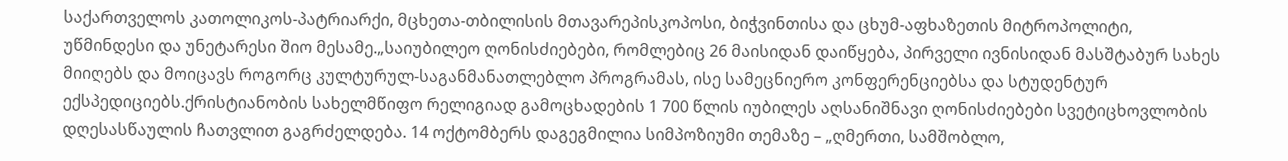საქართველოს კათოლიკოს-პატრიარქი, მცხეთა-თბილისის მთავარეპისკოპოსი, ბიჭვინთისა და ცხუმ-აფხაზეთის მიტროპოლიტი, უწმინდესი და უნეტარესი შიო მესამე.„საიუბილეო ღონისძიებები, რომლებიც 26 მაისიდან დაიწყება, პირველი ივნისიდან მასშტაბურ სახეს მიიღებს და მოიცავს როგორც კულტურულ-საგანმანათლებლო პროგრამას, ისე სამეცნიერო კონფერენციებსა და სტუდენტურ ექსპედიციებს.ქრისტიანობის სახელმწიფო რელიგიად გამოცხადების 1 700 წლის იუბილეს აღსანიშნავი ღონისძიებები სვეტიცხოვლობის დღესასწაულის ჩათვლით გაგრძელდება. 14 ოქტომბერს დაგეგმილია სიმპოზიუმი თემაზე – „ღმერთი, სამშობლო,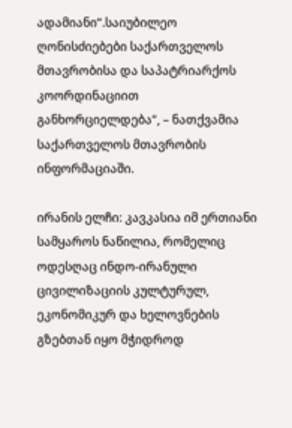ადამიანი“.საიუბილეო ღონისძიებები საქართველოს მთავრობისა და საპატრიარქოს კოორდინაციით განხორციელდება“, – ნათქვამია საქართველოს მთავრობის ინფორმაციაში.

ირანის ელჩი: კავკასია იმ ერთიანი სამყაროს ნაწილია, რომელიც ოდესღაც ინდო-ირანული ცივილიზაციის კულტურულ, ეკონომიკურ და ხელოვნების გზებთან იყო მჭიდროდ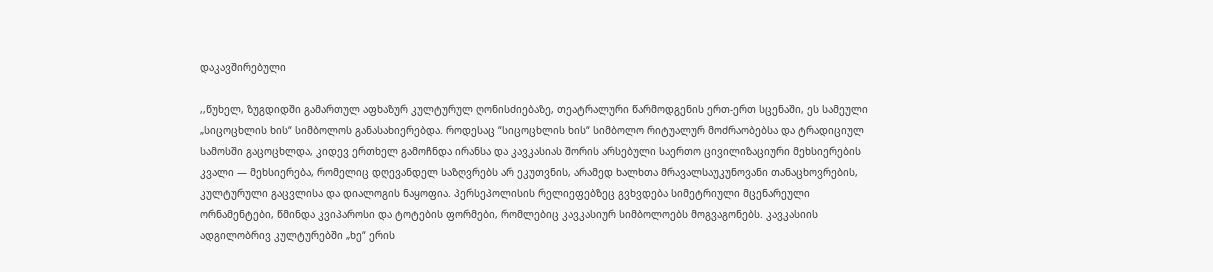დაკავშირებული

,,წუხელ, ზუგდიდში გამართულ აფხაზურ კულტურულ ღონისძიებაზე, თეატრალური წარმოდგენის ერთ-ერთ სცენაში, ეს სამეული „სიცოცხლის ხის“ სიმბოლოს განასახიერებდა. როდესაც “სიცოცხლის ხის“ სიმბოლო რიტუალურ მოძრაობებსა და ტრადიციულ სამოსში გაცოცხლდა, კიდევ ერთხელ გამოჩნდა ირანსა და კავკასიას შორის არსებული საერთო ცივილიზაციური მეხსიერების კვალი — მეხსიერება, რომელიც დღევანდელ საზღვრებს არ ეკუთვნის, არამედ ხალხთა მრავალსაუკუნოვანი თანაცხოვრების, კულტურული გაცვლისა და დიალოგის ნაყოფია. პერსეპოლისის რელიეფებზეც გვხვდება სიმეტრიული მცენარეული ორნამენტები, წმინდა კვიპაროსი და ტოტების ფორმები, რომლებიც კავკასიურ სიმბოლოებს მოგვაგონებს. კავკასიის ადგილობრივ კულტურებში „ხე“ ერის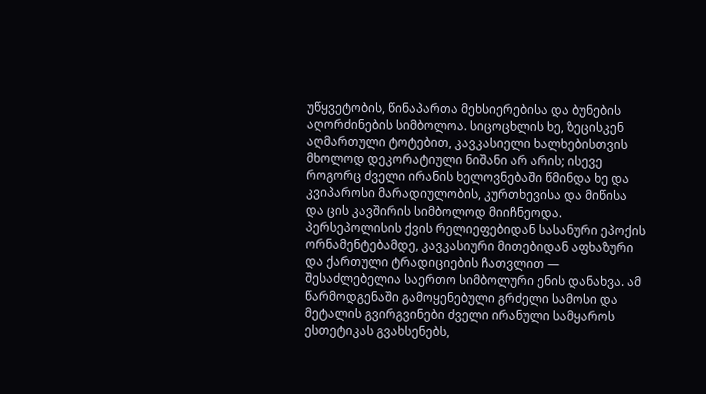უწყვეტობის, წინაპართა მეხსიერებისა და ბუნების აღორძინების სიმბოლოა. სიცოცხლის ხე, ზეცისკენ აღმართული ტოტებით, კავკასიელი ხალხებისთვის მხოლოდ დეკორატიული ნიშანი არ არის; ისევე როგორც ძველი ირანის ხელოვნებაში წმინდა ხე და კვიპაროსი მარადიულობის, კურთხევისა და მიწისა და ცის კავშირის სიმბოლოდ მიიჩნეოდა. პერსეპოლისის ქვის რელიეფებიდან სასანური ეპოქის ორნამენტებამდე, კავკასიური მითებიდან აფხაზური და ქართული ტრადიციების ჩათვლით — შესაძლებელია საერთო სიმბოლური ენის დანახვა. ამ წარმოდგენაში გამოყენებული გრძელი სამოსი და მეტალის გვირგვინები ძველი ირანული სამყაროს ესთეტიკას გვახსენებს,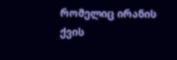რომელიც ირანის ქვის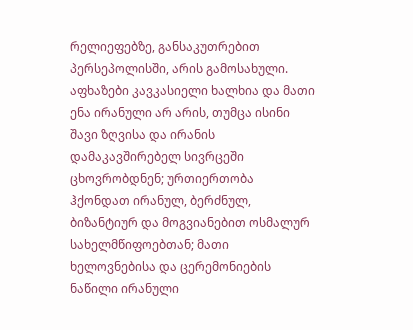რელიეფებზე, განსაკუთრებით პერსეპოლისში, არის გამოსახული. აფხაზები კავკასიელი ხალხია და მათი ენა ირანული არ არის, თუმცა ისინი შავი ზღვისა და ირანის დამაკავშირებელ სივრცეში ცხოვრობდნენ; ურთიერთობა ჰქონდათ ირანულ, ბერძნულ, ბიზანტიურ და მოგვიანებით ოსმალურ სახელმწიფოებთან; მათი ხელოვნებისა და ცერემონიების ნაწილი ირანული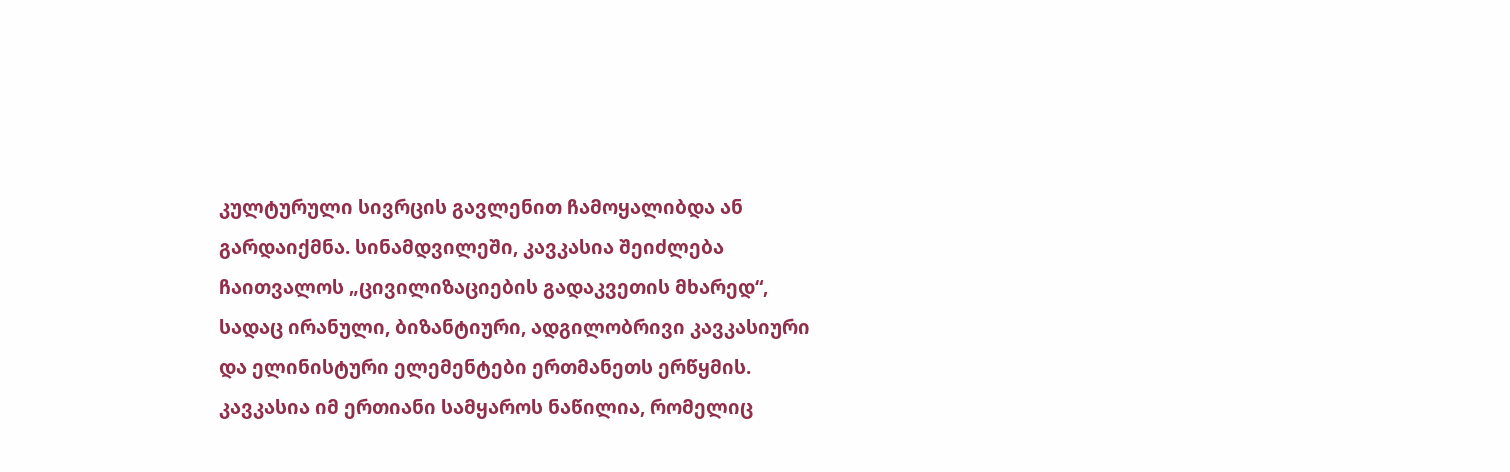კულტურული სივრცის გავლენით ჩამოყალიბდა ან გარდაიქმნა. სინამდვილეში, კავკასია შეიძლება ჩაითვალოს „ცივილიზაციების გადაკვეთის მხარედ“, სადაც ირანული, ბიზანტიური, ადგილობრივი კავკასიური და ელინისტური ელემენტები ერთმანეთს ერწყმის. კავკასია იმ ერთიანი სამყაროს ნაწილია, რომელიც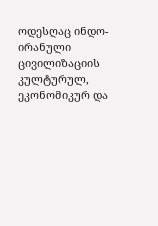ოდესღაც ინდო-ირანული ცივილიზაციის კულტურულ, ეკონომიკურ და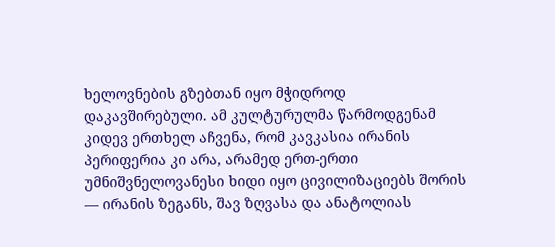ხელოვნების გზებთან იყო მჭიდროდ დაკავშირებული. ამ კულტურულმა წარმოდგენამ კიდევ ერთხელ აჩვენა, რომ კავკასია ირანის პერიფერია კი არა, არამედ ერთ-ერთი უმნიშვნელოვანესი ხიდი იყო ცივილიზაციებს შორის — ირანის ზეგანს, შავ ზღვასა და ანატოლიას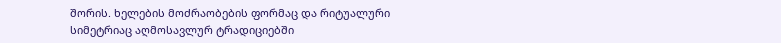შორის. ხელების მოძრაობების ფორმაც და რიტუალური სიმეტრიაც აღმოსავლურ ტრადიციებში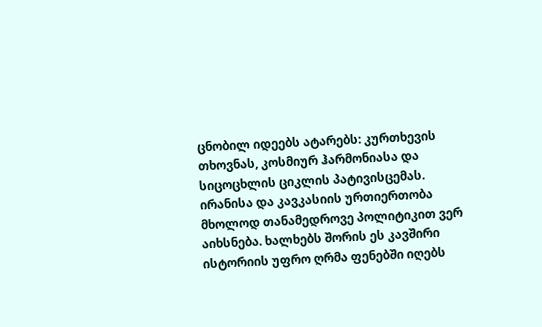ცნობილ იდეებს ატარებს: კურთხევის თხოვნას, კოსმიურ ჰარმონიასა და სიცოცხლის ციკლის პატივისცემას. ირანისა და კავკასიის ურთიერთობა მხოლოდ თანამედროვე პოლიტიკით ვერ აიხსნება. ხალხებს შორის ეს კავშირი ისტორიის უფრო ღრმა ფენებში იღებს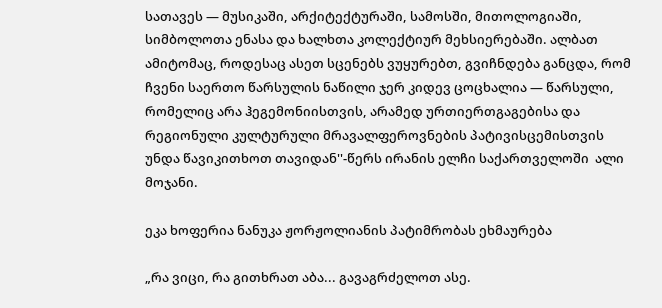სათავეს — მუსიკაში, არქიტექტურაში, სამოსში, მითოლოგიაში, სიმბოლოთა ენასა და ხალხთა კოლექტიურ მეხსიერებაში. ალბათ ამიტომაც, როდესაც ასეთ სცენებს ვუყურებთ, გვიჩნდება განცდა, რომ ჩვენი საერთო წარსულის ნაწილი ჯერ კიდევ ცოცხალია — წარსული, რომელიც არა ჰეგემონიისთვის, არამედ ურთიერთგაგებისა და რეგიონული კულტურული მრავალფეროვნების პატივისცემისთვის უნდა წავიკითხოთ თავიდან''-წერს ირანის ელჩი საქართველოში  ალი მოჯანი.

ეკა ხოფერია ნანუკა ჟორჟოლიანის პატიმრობას ეხმაურება

„რა ვიცი, რა გითხრათ აბა... გავაგრძელოთ ასე.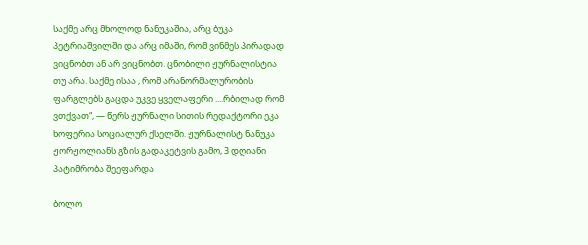საქმე არც მხოლოდ ნანუკაშია, არც ბუკა პეტრიაშვილში და არც იმაში, რომ ვინმეს პირადად ვიცნობთ ან არ ვიცნობთ. ცნობილი ჟურნალისტია თუ არა. საქმე ისაა , რომ არანორმალურობის ფარგლებს გაცდა უკვე ყველაფერი ....რბილად რომ ვთქვათ“, — წერს ჟურნალი სითის რედაქტორი ეკა ხოფერია სოციალურ ქსელში. ჟურნალისტ ნანუკა ჟორჟოლიანს გზის გადაკეტვის გამო, 3 დღიანი პატიმრობა შეეფარდა

ბოლო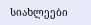სიახლეები